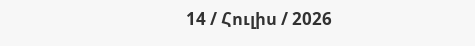14 / Հուլիս / 2026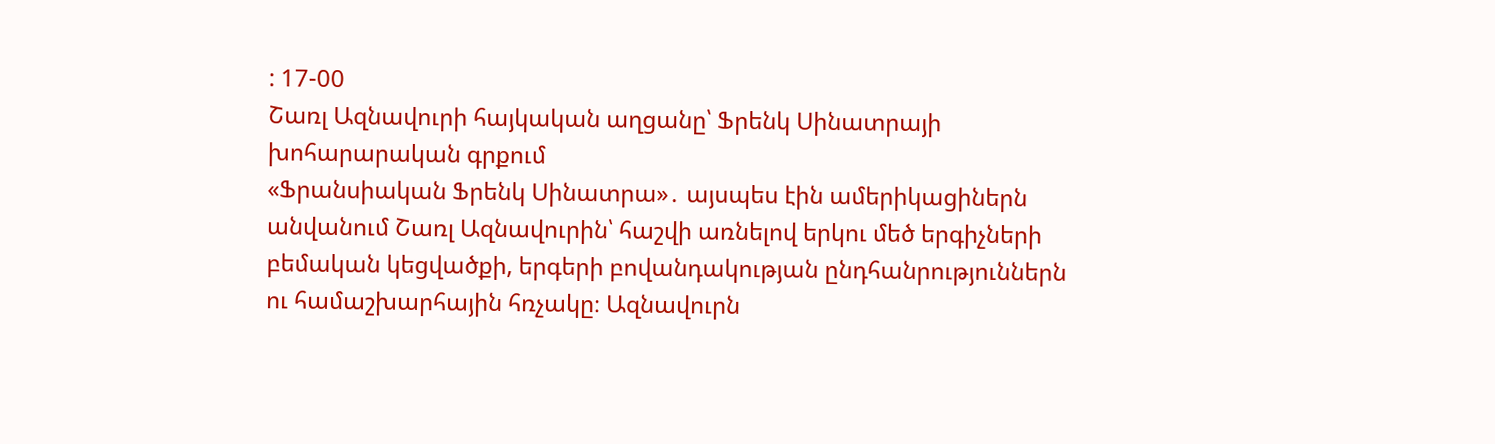: 17-00
Շառլ Ազնավուրի հայկական աղցանը՝ Ֆրենկ Սինատրայի խոհարարական գրքում
«Ֆրանսիական Ֆրենկ Սինատրա»․ այսպես էին ամերիկացիներն անվանում Շառլ Ազնավուրին՝ հաշվի առնելով երկու մեծ երգիչների բեմական կեցվածքի, երգերի բովանդակության ընդհանրություններն ու համաշխարհային հռչակը։ Ազնավուրն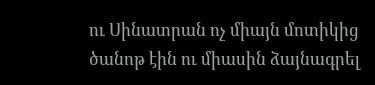ու Սինատրան ոչ միայն մոտիկից ծանոթ էին ու միասին ձայնագրել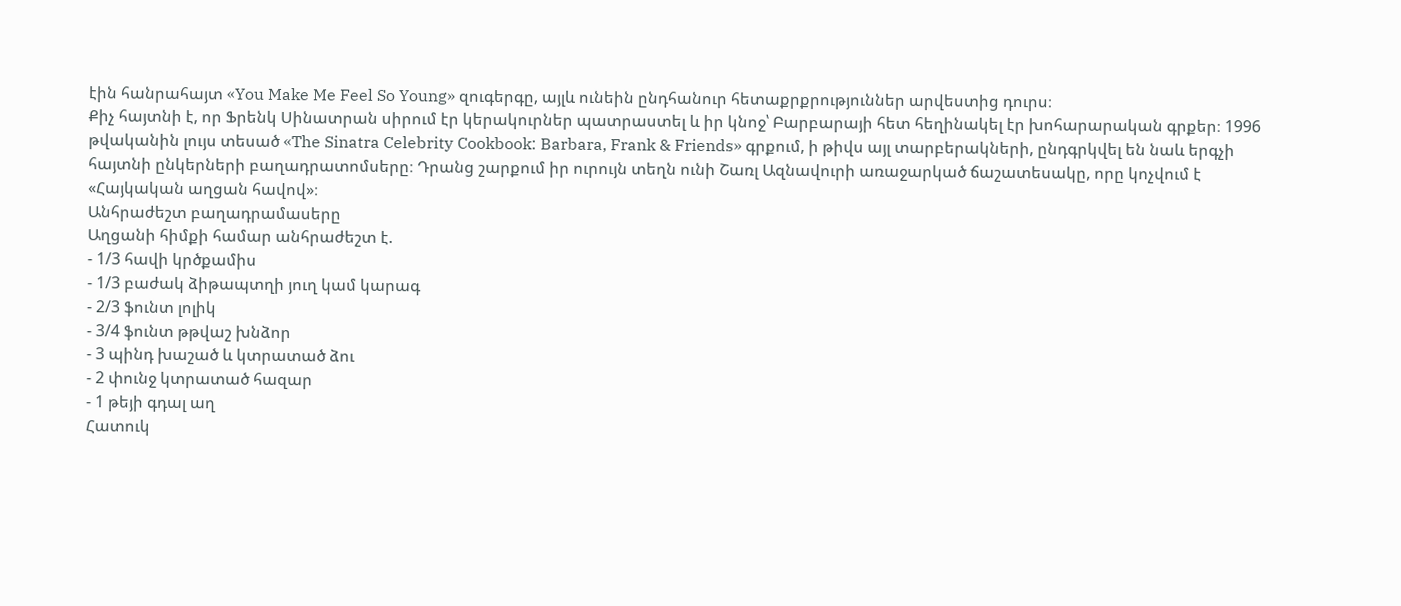էին հանրահայտ «You Make Me Feel So Young» զուգերգը, այլև ունեին ընդհանուր հետաքրքրություններ արվեստից դուրս։
Քիչ հայտնի է, որ Ֆրենկ Սինատրան սիրում էր կերակուրներ պատրաստել և իր կնոջ՝ Բարբարայի հետ հեղինակել էր խոհարարական գրքեր։ 1996 թվականին լույս տեսած «The Sinatra Celebrity Cookbook: Barbara, Frank & Friends» գրքում, ի թիվս այլ տարբերակների, ընդգրկվել են նաև երգչի հայտնի ընկերների բաղադրատոմսերը։ Դրանց շարքում իր ուրույն տեղն ունի Շառլ Ազնավուրի առաջարկած ճաշատեսակը, որը կոչվում է «Հայկական աղցան հավով»։
Անհրաժեշտ բաղադրամասերը
Աղցանի հիմքի համար անհրաժեշտ է.
- 1/3 հավի կրծքամիս
- 1/3 բաժակ ձիթապտղի յուղ կամ կարագ
- 2/3 ֆունտ լոլիկ
- 3/4 ֆունտ թթվաշ խնձոր
- 3 պինդ խաշած և կտրատած ձու
- 2 փունջ կտրատած հազար
- 1 թեյի գդալ աղ
Հատուկ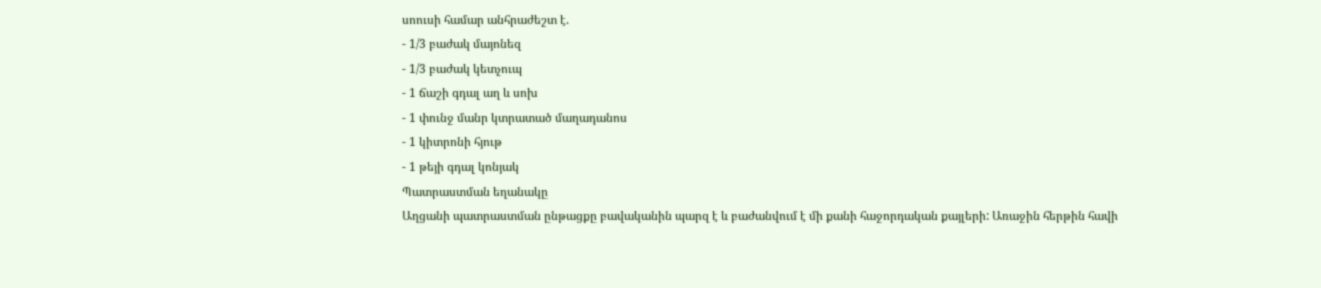սոուսի համար անհրաժեշտ է.
- 1/3 բաժակ մայոնեզ
- 1/3 բաժակ կետչուպ
- 1 ճաշի գդալ աղ և սոխ
- 1 փունջ մանր կտրատած մաղադանոս
- 1 կիտրոնի հյութ
- 1 թեյի գդալ կոնյակ
Պատրաստման եղանակը
Աղցանի պատրաստման ընթացքը բավականին պարզ է և բաժանվում է մի քանի հաջորդական քայլերի: Առաջին հերթին հավի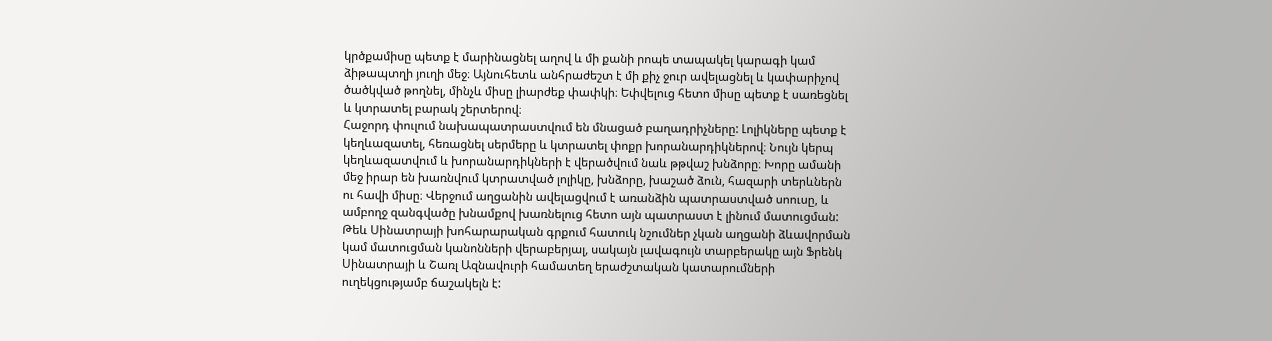կրծքամիսը պետք է մարինացնել աղով և մի քանի րոպե տապակել կարագի կամ ձիթապտղի յուղի մեջ։ Այնուհետև անհրաժեշտ է մի քիչ ջուր ավելացնել և կափարիչով ծածկված թողնել, մինչև միսը լիարժեք փափկի։ Եփվելուց հետո միսը պետք է սառեցնել և կտրատել բարակ շերտերով։
Հաջորդ փուլում նախապատրաստվում են մնացած բաղադրիչները: Լոլիկները պետք է կեղևազատել, հեռացնել սերմերը և կտրատել փոքր խորանարդիկներով։ Նույն կերպ կեղևազատվում և խորանարդիկների է վերածվում նաև թթվաշ խնձորը։ Խորը ամանի մեջ իրար են խառնվում կտրատված լոլիկը, խնձորը, խաշած ձուն, հազարի տերևներն ու հավի միսը։ Վերջում աղցանին ավելացվում է առանձին պատրաստված սոուսը, և ամբողջ զանգվածը խնամքով խառնելուց հետո այն պատրաստ է լինում մատուցման:
Թեև Սինատրայի խոհարարական գրքում հատուկ նշումներ չկան աղցանի ձևավորման կամ մատուցման կանոնների վերաբերյալ, սակայն լավագույն տարբերակը այն Ֆրենկ Սինատրայի և Շառլ Ազնավուրի համատեղ երաժշտական կատարումների ուղեկցությամբ ճաշակելն է: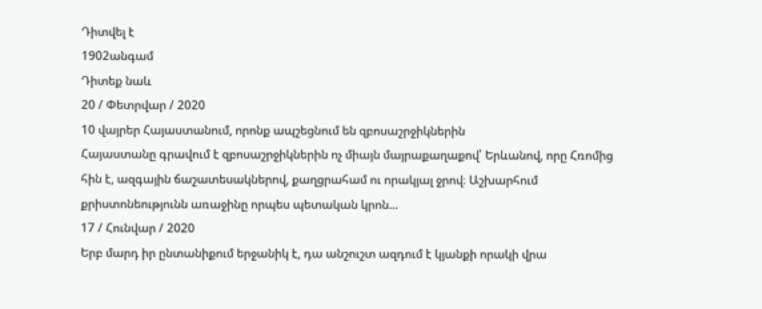Դիտվել է
1902անգամ
Դիտեք նաև
20 / Փետրվար / 2020
10 վայրեր Հայաստանում, որոնք ապշեցնում են զբոսաշրջիկներին
Հայաստանը գրավում է զբոսաշրջիկներին ոչ միայն մայրաքաղաքով՝ Երևանով, որը Հռոմից հին է, ազգային ճաշատեսակներով, քաղցրահամ ու որակյալ ջրով։ Աշխարհում քրիստոնեությունն առաջինը որպես պետական կրոն...
17 / Հունվար / 2020
Երբ մարդ իր ընտանիքում երջանիկ է, դա անշուշտ ազդում է կյանքի որակի վրա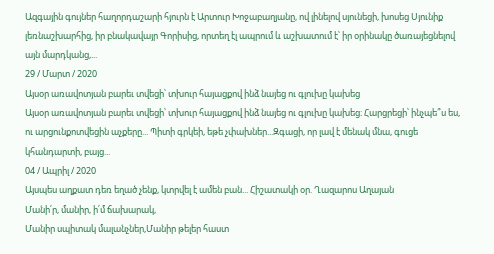Ազգային գույներ հաղորդաշարի հյուրն է Արտուր Խոջաբաղյանը, ով լինելով սյունեցի, խոսեց Սյունիք լեռնաշխարհից, իր բնակավայր Գորիսից, որտեղ էլ ապրում և աշխատում է՝ իր օրինակը ծառայեցնելով այն մարդկանց,...
29 / Մարտ / 2020
Այսօր առավոտյան բարեւ տվեցի՝ տխուր հայացքով ինձ նայեց ու գլուխը կախեց
Այսօր առավոտյան բարեւ տվեցի՝ տխուր հայացքով ինձ նայեց ու գլուխը կախեց։ Հարցրեցի՝ ինչպե՞ս ես, ու արցունքոտվեցին աչքերը... Պիտի գրկեի, եթե չփախներ...Զգացի, որ լավ է մենակ մնա, գուցե կհանդարտի, բայց...
04 / Ապրիլ / 2020
Այսպես աղքատ դեռ եղած չենք, կտրվել է ամեն բան... Հիշատակի օր. Ղազարոս Աղայան
Մանի՛ր, մանիր, ի՛մ ճախարակ,
Մանիր սպիտակ մալանչներ,Մանիր թելեր հաստ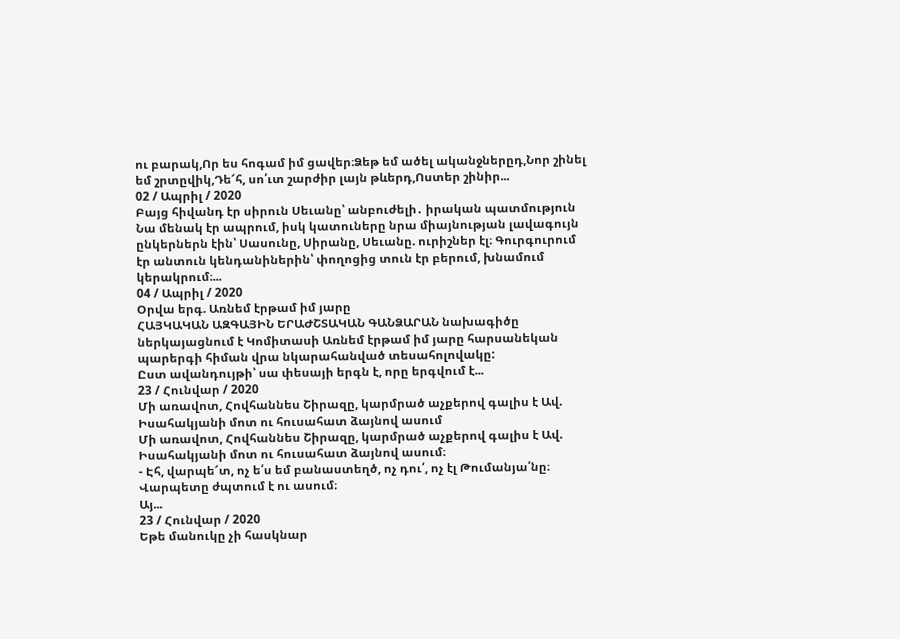ու բարակ,Որ ես հոգամ իմ ցավեր։Ձեթ եմ ածել ականջներըդ,Նոր շինել եմ շրտըվիկ,Դե՜հ, սո՛ւտ շարժիր լայն թևերդ,Ոստեր շինիր...
02 / Ապրիլ / 2020
Բայց հիվանդ էր սիրուն Սեւանը՝ անբուժելի․ իրական պատմություն
Նա մենակ էր ապրում, իսկ կատուները նրա միայնության լավագույն ընկերներն էին՝ Սասունը, Սիրանը, Սեւանը. ուրիշներ էլ։ Գուրգուրում էր անտուն կենդանիներին՝ փողոցից տուն էր բերում, խնամում կերակրում։...
04 / Ապրիլ / 2020
Օրվա երգ. Առնեմ էրթամ իմ յարը
ՀԱՅԿԱԿԱՆ ԱԶԳԱՅԻՆ ԵՐԱԺՇՏԱԿԱՆ ԳԱՆՁԱՐԱՆ նախագիծը ներկայացնում է Կոմիտասի Առնեմ էրթամ իմ յարը հարսանեկան պարերգի հիման վրա նկարահանված տեսահոլովակը:
Ըստ ավանդույթի՝ սա փեսայի երգն է, որը երգվում է...
23 / Հունվար / 2020
Մի առավոտ, Հովհաննես Շիրազը, կարմրած աչքերով գալիս է Ավ. Իսահակյանի մոտ ու հուսահատ ձայնով ասում
Մի առավոտ, Հովհաննես Շիրազը, կարմրած աչքերով գալիս է Ավ. Իսահակյանի մոտ ու հուսահատ ձայնով ասում։
- Էհ, վարպե՜տ, ոչ ե՛ս եմ բանաստեղծ, ոչ դու՛, ոչ էլ Թումանյա՛նը։
Վարպետը ժպտում է ու ասում։
Այ...
23 / Հունվար / 2020
Եթե մանուկը չի հասկնար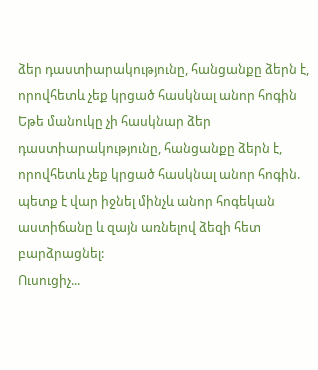ձեր դաստիարակությունը, հանցանքը ձերն է, որովհետև չեք կրցած հասկնալ անոր հոգին
Եթե մանուկը չի հասկնար ձեր դաստիարակությունը, հանցանքը ձերն է, որովհետև չեք կրցած հասկնալ անոր հոգին. պետք է վար իջնել մինչև անոր հոգեկան աստիճանը և զայն առնելով ձեզի հետ բարձրացնել:
Ուսուցիչ...